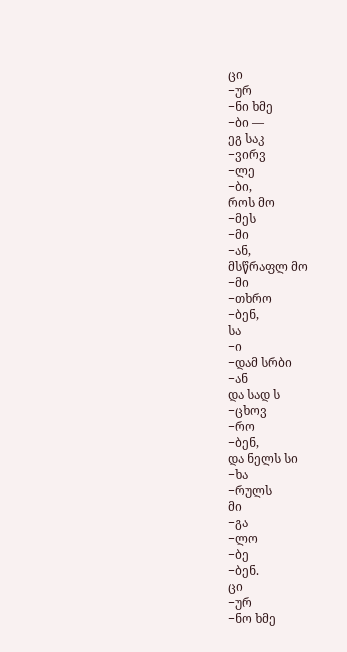ცი
−ურ
−ნი ხმე
−ბი —
ეგ საკ
−ვირვ
−ლე
−ბი,
როს მო
−მეს
−მი
−ან,
მსწრაფლ მო
−მი
−თხრო
−ბენ,
სა
−ი
−დამ სრბი
−ან
და სად ს
−ცხოვ
−რო
−ბენ,
და ნელს სი
−ხა
−რულს
მი
−გა
−ლო
−ბე
−ბენ.
ცი
−ურ
−ნო ხმე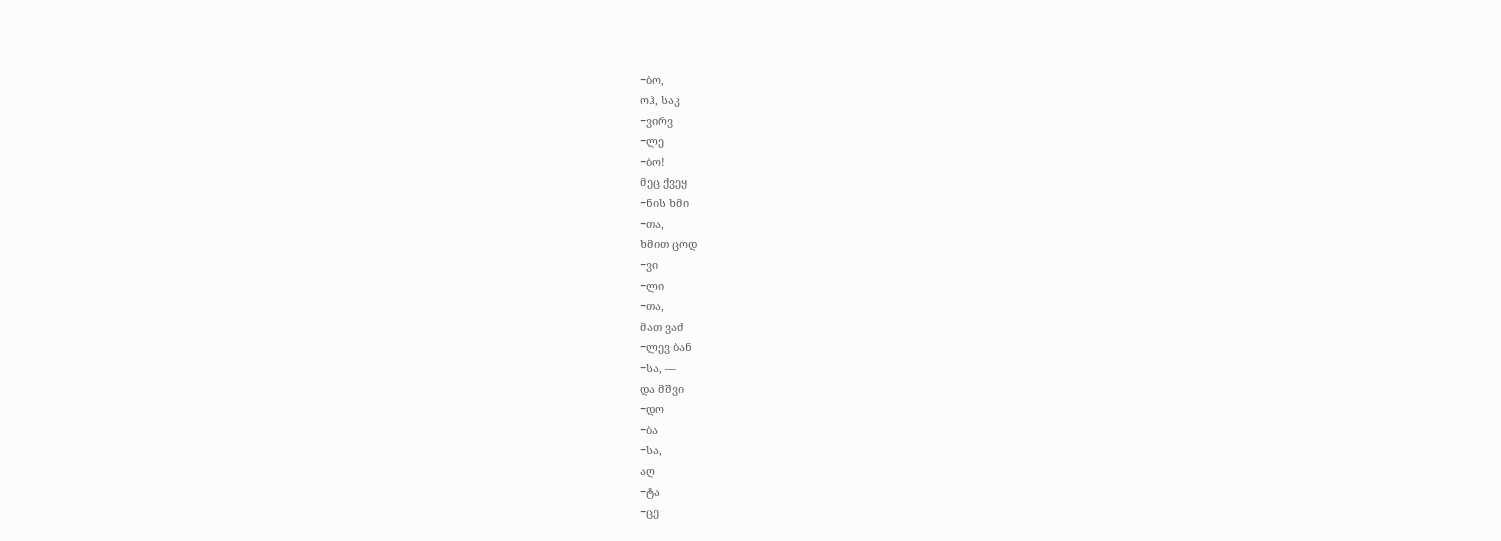−ბო,
ოჰ, საკ
−ვირვ
−ლე
−ბო!
მეც ქვეყ
−ნის ხმი
−თა,
ხმით ცოდ
−ვი
−ლი
−თა,
მათ ვაძ
−ლევ ბან
−სა, —
და მშვი
−დო
−ბა
−სა,
აღ
−ტა
−ცე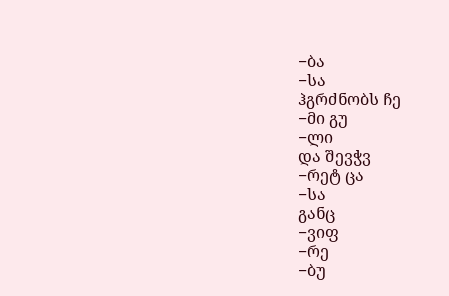−ბა
−სა
ჰგრძნობს ჩე
−მი გუ
−ლი
და შევჭვ
−რეტ ცა
−სა
განც
−ვიფ
−რე
−ბუ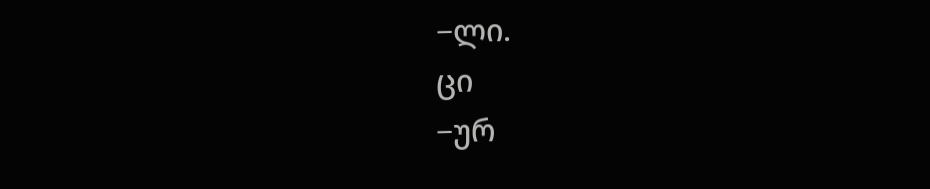−ლი.
ცი
−ურ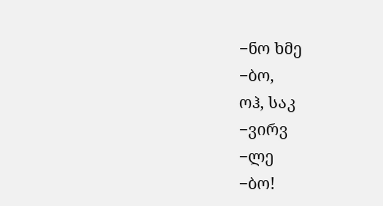−ნო ხმე
−ბო,
ოჰ, საკ
−ვირვ
−ლე
−ბო!